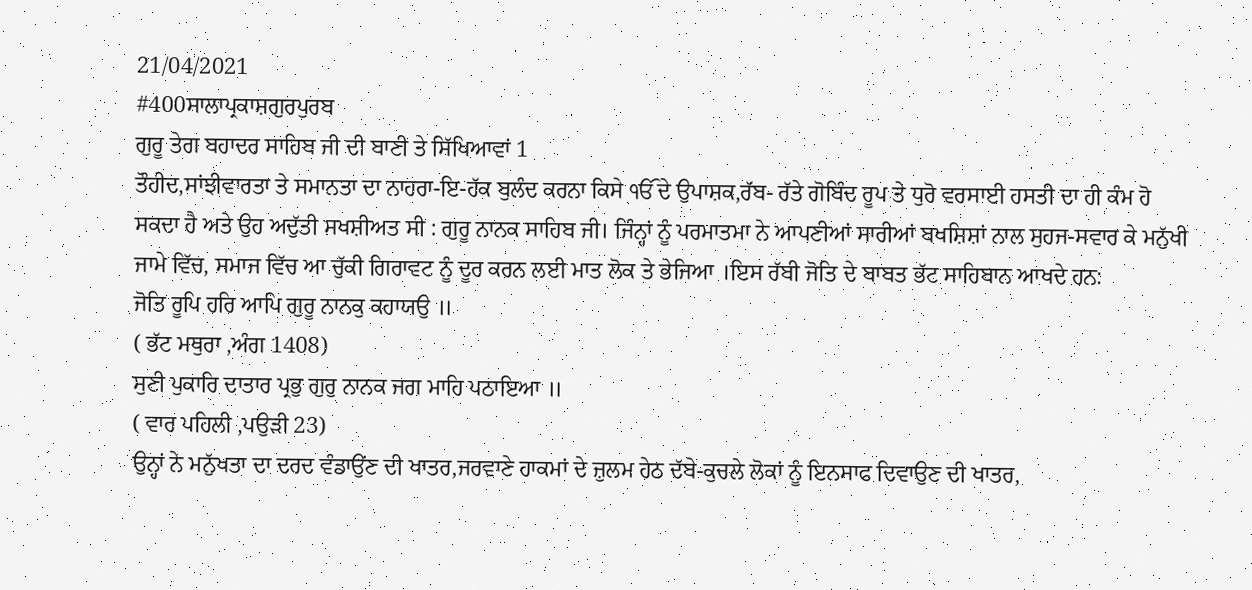21/04/2021
#400ਸਾਲਾਪ੍ਰਕਾਸ਼ਗੁਰਪੁਰਬ
ਗੁਰੂ ਤੇਗ ਬਹਾਦਰ ਸਾਹਿਬ ਜੀ ਦੀ ਬਾਣੀ ਤੇ ਸਿੱਖਿਆਵਾਂ 1
ਤੌਹੀਦ,ਸਾਂਝੀਵਾਰਤਾ ਤੇ ਸਮਾਨਤਾ ਦਾ ਨਾਹਰਾ-ਇ-ਹੱਕ ਬੁਲੰਦ ਕਰਨਾ ਕਿਸੇ ੴ ਦੇ ਉਪਾਸ਼ਕ,ਰੱਬ- ਰੱਤੇ ਗੋਬਿੰਦ ਰੂਪ ਤੇ ਧੁਰੋ ਵਰਸਾਈ ਹਸਤੀ ਦਾ ਹੀ ਕੰਮ ਹੋ ਸਕਦਾ ਹੈ ਅਤੇ ਉਹ ਅਦੁੱਤੀ ਸਖਸ਼ੀਅਤ ਸੀ : ਗੁਰੂ ਨਾਨਕ ਸਾਹਿਬ ਜੀ। ਜਿੰਨ੍ਹਾਂ ਨੂੰ ਪਰਮਾਤਮਾ ਨੇ ਆਪਣੀਆਂ ਸਾਰੀਆਂ ਬਖਸ਼ਿਸ਼ਾਂ ਨਾਲ ਸੁਹਜ-ਸਵਾਰ ਕੇ ਮਨੁੱਖੀ ਜਾਮੇ ਵਿੱਚ, ਸਮਾਜ ਵਿੱਚ ਆ ਚੁੱਕੀ ਗਿਰਾਵਟ ਨੂੰ ਦੂਰ ਕਰਨ ਲਈ ਮਾਤ ਲੋਕ ਤੇ ਭੇਜਿਆ ।ਇਸ ਰੱਬੀ ਜੋਤਿ ਦੇ ਬਾਬਤ ਭੱਟ ਸਾਹਿਬਾਨ ਆਖਦੇ ਹਨ:
ਜੋਤਿ ਰੂਪਿ ਹਰਿ ਆਪਿ ਗੁਰੂ ਨਾਨਕੁ ਕਹਾਯਉ ॥
( ਭੱਟ ਮਥੁਰਾ ,ਅੰਗ 1408)
ਸੁਣੀ ਪੁਕਾਰਿ ਦਾਤਾਰ ਪ੍ਰਭੁ ਗੁਰੁ ਨਾਨਕ ਜਗ ਮਾਹਿ ਪਠਾਇਆ ॥
( ਵਾਰ ਪਹਿਲੀ ,ਪਉੜੀ 23)
ਉਨ੍ਹਾਂ ਨੇ ਮਨੁੱਖਤਾ ਦਾ ਦਰਦ ਵੰਡਾਉਂਣ ਦੀ ਖਾਤਰ,ਜਰਵਾਣੇ ਹਾਕਮਾਂ ਦੇ ਜ਼ੁਲਮ ਹੇਠ ਦੱਬੇ-ਕੁਚਲੇ ਲੋਕਾਂ ਨੂੰ ਇਨਸਾਫ ਦਿਵਾਉਣ ਦੀ ਖਾਤਰ,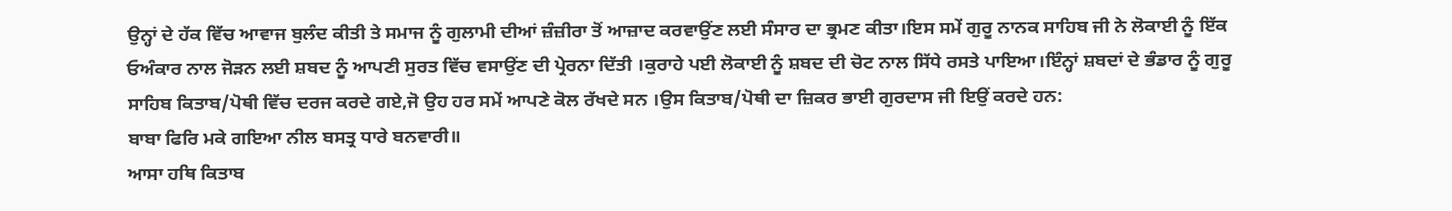ਉਨ੍ਹਾਂ ਦੇ ਹੱਕ ਵਿੱਚ ਆਵਾਜ ਬੁਲੰਦ ਕੀਤੀ ਤੇ ਸਮਾਜ ਨੂੰ ਗੁਲਾਮੀ ਦੀਆਂ ਜ਼ੰਜ਼ੀਰਾ ਤੋਂ ਆਜ਼ਾਦ ਕਰਵਾਉਂਣ ਲਈ ਸੰਸਾਰ ਦਾ ਭ੍ਰਮਣ ਕੀਤਾ।ਇਸ ਸਮੇਂ ਗੁਰੂ ਨਾਨਕ ਸਾਹਿਬ ਜੀ ਨੇ ਲੋਕਾਈ ਨੂੰ ਇੱਕ ਓਅੰਕਾਰ ਨਾਲ ਜੋੜਨ ਲਈ ਸ਼ਬਦ ਨੂੰ ਆਪਣੀ ਸੁਰਤ ਵਿੱਚ ਵਸਾਉਂਣ ਦੀ ਪ੍ਰੇਰਨਾ ਦਿੱਤੀ ।ਕੁਰਾਹੇ ਪਈ ਲੋਕਾਈ ਨੂੰ ਸ਼ਬਦ ਦੀ ਚੋਟ ਨਾਲ ਸਿੱਧੇ ਰਸਤੇ ਪਾਇਆ।ਇੰਨ੍ਹਾਂ ਸ਼ਬਦਾਂ ਦੇ ਭੰਡਾਰ ਨੂੰ ਗੁਰੂ ਸਾਹਿਬ ਕਿਤਾਬ/ਪੋਥੀ ਵਿੱਚ ਦਰਜ ਕਰਦੇ ਗਏ,ਜੋ ਉਹ ਹਰ ਸਮੇਂ ਆਪਣੇ ਕੋਲ ਰੱਖਦੇ ਸਨ ।ਉਸ ਕਿਤਾਬ/ਪੋਥੀ ਦਾ ਜ਼ਿਕਰ ਭਾਈ ਗੁਰਦਾਸ ਜੀ ਇਉਂ ਕਰਦੇ ਹਨ:
ਬਾਬਾ ਫਿਰਿ ਮਕੇ ਗਇਆ ਨੀਲ ਬਸਤ੍ਰ ਧਾਰੇ ਬਨਵਾਰੀ॥
ਆਸਾ ਹਥਿ ਕਿਤਾਬ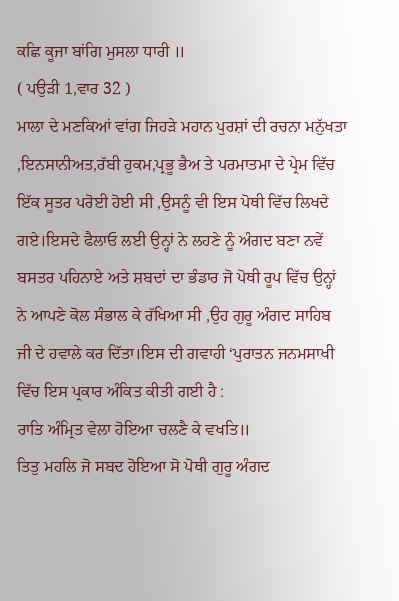ਕਛਿ ਕੂਜਾ ਬਾਂਗਿ ਮੁਸਲਾ ਧਾਰੀ ॥
( ਪਉੜੀ 1,ਵਾਰ 32 )
ਮਾਲਾ ਦੇ ਮਣਕਿਆਂ ਵਾਂਗ ਜਿਹੜੇ ਮਹਾਨ ਪੁਰਸ਼ਾਂ ਦੀ ਰਚਨਾ ਮਨੁੱਖਤਾ ,ਇਨਸਾਨੀਅਤ,ਰੱਬੀ ਹੁਕਮ,ਪ੍ਰਭੂ ਭੈਅ ਤੇ ਪਰਮਾਤਮਾ ਦੇ ਪ੍ਰੇਮ ਵਿੱਚ ਇੱਕ ਸੂਤਰ ਪਰੋਈ ਹੋਈ ਸੀ ,ਉਸਨੂੰ ਵੀ ਇਸ ਪੋਥੀ ਵਿੱਚ ਲਿਖਦੇ ਗਏ।ਇਸਦੇ ਫੈਲਾਓ ਲਈ ਉਨ੍ਹਾਂ ਨੇ ਲਹਣੇ ਨੂੰ ਅੰਗਦ ਬਣਾ ਨਵੇਂ ਬਸਤਰ ਪਹਿਨਾਏ ਅਤੇ ਸ਼ਬਦਾਂ ਦਾ ਭੰਡਾਰ ਜੋ ਪੋਥੀ ਰੂਪ ਵਿੱਚ ਉਨ੍ਹਾਂ ਨੇ ਆਪਣੇ ਕੋਲ ਸੰਭਾਲ ਕੇ ਰੱਖਿਆ ਸੀ ,ਉਹ ਗੁਰੂ ਅੰਗਦ ਸਾਹਿਬ ਜੀ ਦੇ ਹਵਾਲੇ ਕਰ ਦਿੱਤਾ।ਇਸ ਦੀ ਗਵਾਹੀ ‘ਪੁਰਾਤਨ ਜਨਮਸਾਖੀ ਵਿੱਚ ਇਸ ਪ੍ਰਕਾਰ ਅੰਕਿਤ ਕੀਤੀ ਗਈ ਹੈ :
ਰਾਤਿ ਅੰਮ੍ਰਿਤ ਵੇਲਾ ਹੋਇਆ ਚਲਣੈ ਕੇ ਵਖਤਿ॥
ਤਿਤੁ ਮਹਲਿ ਜੋ ਸਬਦ ਹੋਇਆ ਸੋ ਪੋਥੀ ਗੁਰੂ ਅੰਗਦ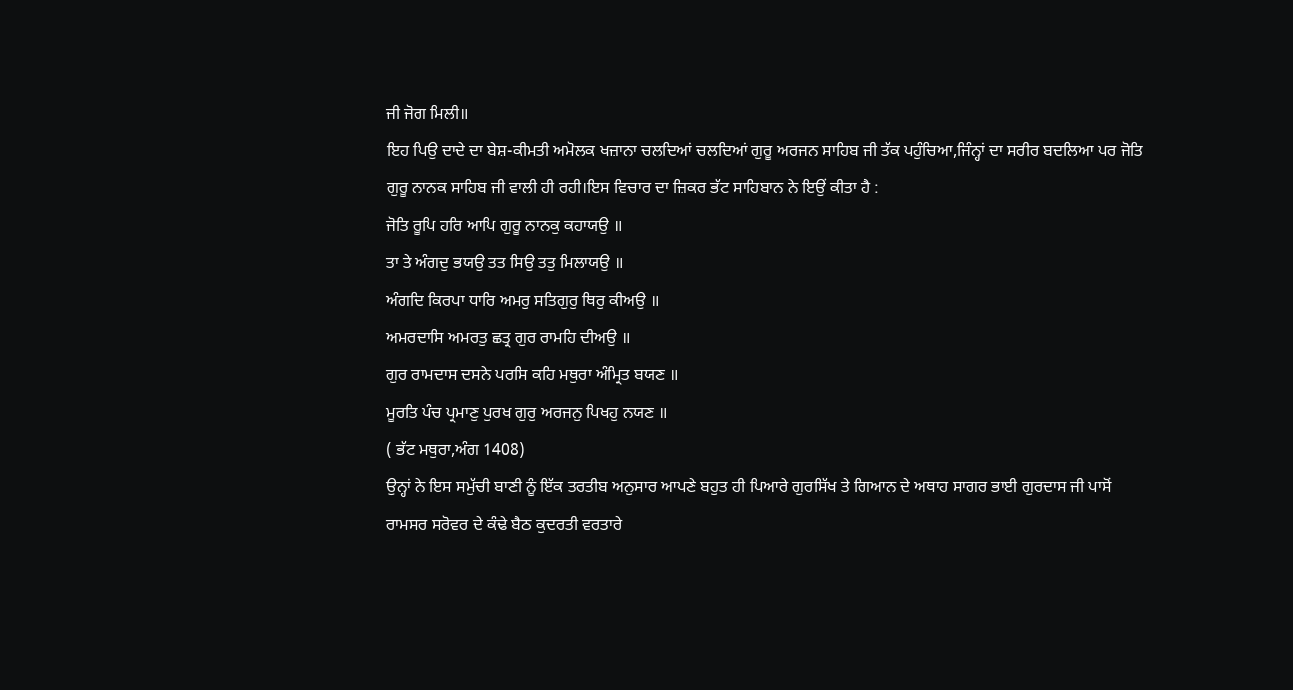ਜੀ ਜੋਗ ਮਿਲੀ॥
ਇਹ ਪਿਉ ਦਾਦੇ ਦਾ ਬੇਸ਼-ਕੀਮਤੀ ਅਮੋਲਕ ਖਜ਼ਾਨਾ ਚਲਦਿਆਂ ਚਲਦਿਆਂ ਗੁਰੂ ਅਰਜਨ ਸਾਹਿਬ ਜੀ ਤੱਕ ਪਹੁੰਚਿਆ,ਜਿੰਨ੍ਹਾਂ ਦਾ ਸਰੀਰ ਬਦਲਿਆ ਪਰ ਜੋਤਿ ਗੁਰੂ ਨਾਨਕ ਸਾਹਿਬ ਜੀ ਵਾਲੀ ਹੀ ਰਹੀ।ਇਸ ਵਿਚਾਰ ਦਾ ਜ਼ਿਕਰ ਭੱਟ ਸਾਹਿਬਾਨ ਨੇ ਇਉਂ ਕੀਤਾ ਹੈ :
ਜੋਤਿ ਰੂਪਿ ਹਰਿ ਆਪਿ ਗੁਰੂ ਨਾਨਕੁ ਕਹਾਯਉ ॥
ਤਾ ਤੇ ਅੰਗਦੁ ਭਯਉ ਤਤ ਸਿਉ ਤਤੁ ਮਿਲਾਯਉ ॥
ਅੰਗਦਿ ਕਿਰਪਾ ਧਾਰਿ ਅਮਰੁ ਸਤਿਗੁਰੁ ਥਿਰੁ ਕੀਅਉ ॥
ਅਮਰਦਾਸਿ ਅਮਰਤੁ ਛਤ੍ਰ ਗੁਰ ਰਾਮਹਿ ਦੀਅਉ ॥
ਗੁਰ ਰਾਮਦਾਸ ਦਸਨੇ ਪਰਸਿ ਕਹਿ ਮਥੁਰਾ ਅੰਮ੍ਰਿਤ ਬਯਣ ॥
ਮੂਰਤਿ ਪੰਚ ਪ੍ਰਮਾਣੁ ਪੁਰਖ ਗੁਰੁ ਅਰਜਨੁ ਪਿਖਹੁ ਨਯਣ ॥
( ਭੱਟ ਮਥੁਰਾ,ਅੰਗ 1408)
ਉਨ੍ਹਾਂ ਨੇ ਇਸ ਸਮੁੱਚੀ ਬਾਣੀ ਨੂੰ ਇੱਕ ਤਰਤੀਬ ਅਨੁਸਾਰ ਆਪਣੇ ਬਹੁਤ ਹੀ ਪਿਆਰੇ ਗੁਰਸਿੱਖ ਤੇ ਗਿਆਨ ਦੇ ਅਥਾਹ ਸਾਗਰ ਭਾਈ ਗੁਰਦਾਸ ਜੀ ਪਾਸੋਂ ਰਾਮਸਰ ਸਰੋਵਰ ਦੇ ਕੰਢੇ ਬੈਠ ਕੁਦਰਤੀ ਵਰਤਾਰੇ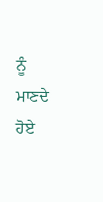ਨੂੰ ਮਾਣਦੇ ਹੋਏ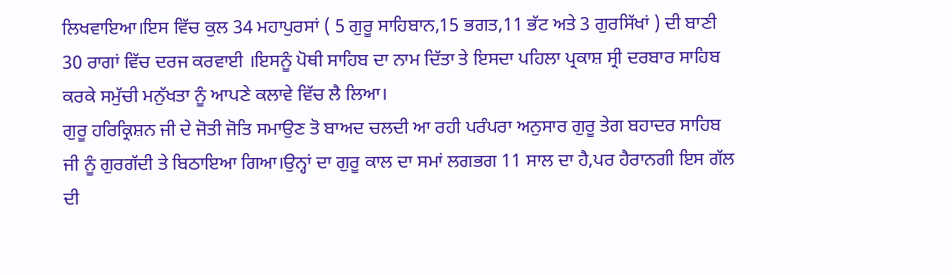ਲਿਖਵਾਇਆ।ਇਸ ਵਿੱਚ ਕੁਲ 34 ਮਹਾਪੁਰਸਾਂ ( 5 ਗੁਰੂ ਸਾਹਿਬਾਨ,15 ਭਗਤ,11 ਭੱਟ ਅਤੇ 3 ਗੁਰਸਿੱਖਾਂ ) ਦੀ ਬਾਣੀ 30 ਰਾਗਾਂ ਵਿੱਚ ਦਰਜ ਕਰਵਾਈ ।ਇਸਨੂੰ ਪੋਥੀ ਸਾਹਿਬ ਦਾ ਨਾਮ ਦਿੱਤਾ ਤੇ ਇਸਦਾ ਪਹਿਲਾ ਪ੍ਰਕਾਸ਼ ਸ੍ਰੀ ਦਰਬਾਰ ਸਾਹਿਬ ਕਰਕੇ ਸਮੁੱਚੀ ਮਨੁੱਖਤਾ ਨੂੰ ਆਪਣੇ ਕਲਾਵੇ ਵਿੱਚ ਲੈ ਲਿਆ।
ਗੁਰੂ ਹਰਿਕ੍ਰਿਸ਼ਨ ਜੀ ਦੇ ਜੋਤੀ ਜੋਤਿ ਸਮਾਉਣ ਤੋ ਬਾਅਦ ਚਲਦੀ ਆ ਰਹੀ ਪਰੰਪਰਾ ਅਨੁਸਾਰ ਗੁਰੂ ਤੇਗ ਬਹਾਦਰ ਸਾਹਿਬ ਜੀ ਨੂੰ ਗੁਰਗੱਦੀ ਤੇ ਬਿਠਾਇਆ ਗਿਆ।ਉਨ੍ਹਾਂ ਦਾ ਗੁਰੂ ਕਾਲ ਦਾ ਸਮਾਂ ਲਗਭਗ 11 ਸਾਲ ਦਾ ਹੈ,ਪਰ ਹੈਰਾਨਗੀ ਇਸ ਗੱਲ ਦੀ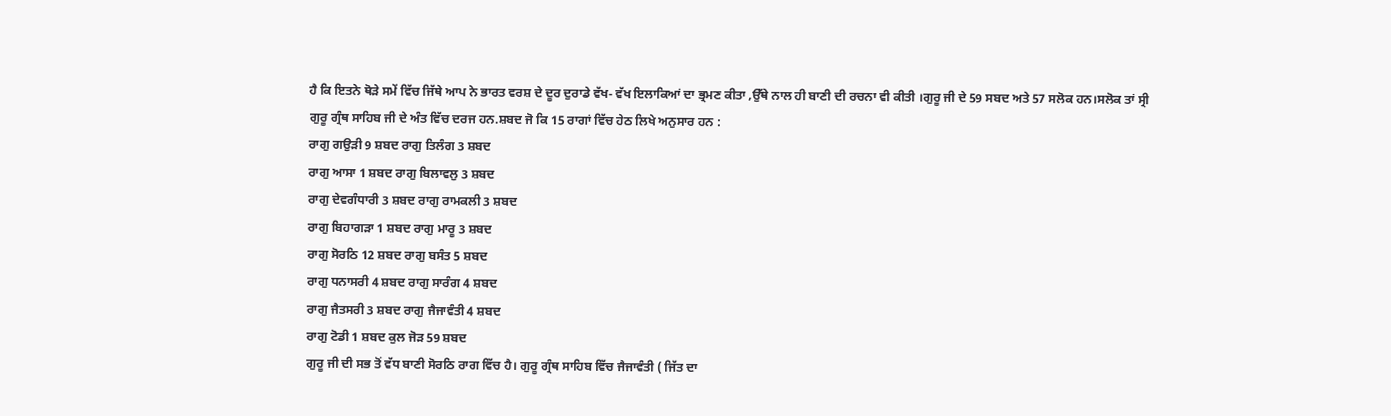ਹੈ ਕਿ ਇਤਨੇ ਥੋੜੇ ਸਮੇਂ ਵਿੱਚ ਜਿੱਥੇ ਆਪ ਨੇ ਭਾਰਤ ਵਰਸ਼ ਦੇ ਦੂਰ ਦੁਰਾਡੇ ਵੱਖ- ਵੱਖ ਇਲਾਕਿਆਂ ਦਾ ਭ੍ਰਮਣ ਕੀਤਾ ,ਉੱਥੇ ਨਾਲ ਹੀ ਬਾਣੀ ਦੀ ਰਚਨਾ ਵੀ ਕੀਤੀ ।ਗੁਰੂ ਜੀ ਦੇ 59 ਸਬਦ ਅਤੇ 57 ਸਲੋਕ ਹਨ।ਸਲੋਕ ਤਾਂ ਸ੍ਰੀ ਗੁਰੂ ਗ੍ਰੰਥ ਸਾਹਿਬ ਜੀ ਦੇ ਅੰਤ ਵਿੱਚ ਦਰਜ ਹਨ.ਸ਼ਬਦ ਜੋ ਕਿ 15 ਰਾਗਾਂ ਵਿੱਚ ਹੇਠ ਲਿਖੇ ਅਨੁਸਾਰ ਹਨ :
ਰਾਗੁ ਗਉੜੀ 9 ਸ਼ਬਦ ਰਾਗੁ ਤਿਲੰਗ 3 ਸ਼ਬਦ
ਰਾਗੁ ਆਸਾ 1 ਸ਼ਬਦ ਰਾਗੁ ਬਿਲਾਵਲੁ 3 ਸ਼ਬਦ
ਰਾਗੁ ਦੇਵਗੰਧਾਰੀ 3 ਸ਼ਬਦ ਰਾਗੁ ਰਾਮਕਲੀ 3 ਸ਼ਬਦ
ਰਾਗੁ ਬਿਹਾਗੜਾ 1 ਸ਼ਬਦ ਰਾਗੁ ਮਾਰੂ 3 ਸ਼ਬਦ
ਰਾਗੁ ਸੋਰਠਿ 12 ਸ਼ਬਦ ਰਾਗੁ ਬਸੰਤ 5 ਸ਼ਬਦ
ਰਾਗੁ ਧਨਾਸਰੀ 4 ਸ਼ਬਦ ਰਾਗੁ ਸਾਰੰਗ 4 ਸ਼ਬਦ
ਰਾਗੁ ਜੈਤਸਰੀ 3 ਸ਼ਬਦ ਰਾਗੁ ਜੈਜਾਵੰਤੀ 4 ਸ਼ਬਦ
ਰਾਗੁ ਟੋਡੀ 1 ਸ਼ਬਦ ਕੁਲ ਜੋੜ 59 ਸ਼ਬਦ
ਗੁਰੂ ਜੀ ਦੀ ਸਭ ਤੋਂ ਵੱਧ ਬਾਣੀ ਸੋਰਠਿ ਰਾਗ ਵਿੱਚ ਹੈ। ਗੁਰੂ ਗ੍ਰੰਥ ਸਾਹਿਬ ਵਿੱਚ ਜੈਜਾਵੰਤੀ ( ਜਿੱਤ ਦਾ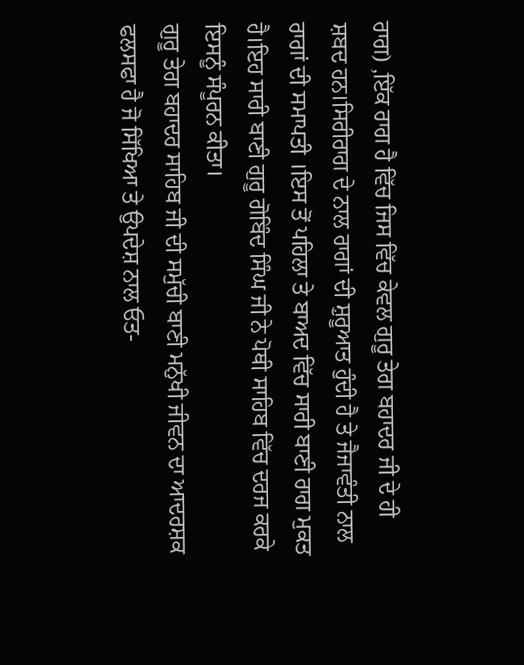ਰਾਗ) ,ਇੱਕ ਰਾਗ ਹੈ ਵਿੱਚ ਜਿਸ ਵਿੱਚ ਕੇਵਲ ਗੁਰੂ ਤੇਗ ਬਹਾਦਰ ਜੀ ਦੇ ਹੀ ਸ਼ਬਦ ਹਨ।ਸਿਰੀਰਾਗ ਦੇ ਨਾਲ ਰਾਗਾਂ ਦੀ ਸ਼ੁਰੂਆਤ ਹੁੰਦੀ ਹੈ ਤੇ ਜੈਜਾਵੰਤੀ ਨਾਲ ਰਾਗਾਂ ਦੀ ਸਮਾਪਤੀ ।ਇਸ ਤੋਂ ਪਹਿਲਾ ਤੇ ਬਾਅਦ ਵਿੱਚ ਸਾਰੀ ਬਾਣੀ ਰਾਗ ਮੁਕਤ ਹੈ।ਇਹ ਸਾਰੀ ਬਾਣੀ ਗੁਰੂ ਗੋਬਿੰਦ ਸਿੰਘ ਜੀ ਨੇ ਪੋਥੀ ਸਾਹਿਬ ਵਿੱਚ ਦਰਜ ਕਰਕੇ ਇਸਨੂੰ ਸੰਪੂਰਨ ਕੀਤਾ।
ਗੁਰੂ ਤੇਗ ਬਹਾਦਰ ਸਾਹਿਬ ਜੀ ਦੀ ਸਮੁੱਚੀ ਬਾਣੀ ਮਨੁੱਖੀ ਜੀਵਨ ਦਾ ਆਦਰਸ਼ਕ ਫਲਸਫਾ ਹੈ ਜੋ ਸਿੱਖਿਆ ਤੇ ਉਪਦੇਸ਼ ਨਾਲ ਓਤ-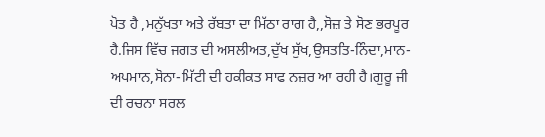ਪੋਤ ਹੈ ,ਮਨੁੱਖਤਾ ਅਤੇ ਰੱਬਤਾ ਦਾ ਮਿੱਠਾ ਰਾਗ ਹੈ,,ਸੋਜ਼ ਤੇ ਸੋਣ ਭਰਪੂਰ ਹੈ.ਜਿਸ ਵਿੱਚ ਜਗਤ ਦੀ ਅਸਲੀਅਤ,ਦੁੱਖ ਸੁੱਖ,ਉਸਤਤਿ-ਨਿੰਦਾ,ਮਾਨ-ਅਪਮਾਨ,ਸੋਨਾ-ਮਿੱਟੀ ਦੀ ਹਕੀਕਤ ਸਾਫ ਨਜ਼ਰ ਆ ਰਹੀ ਹੈ।ਗੁਰੂ ਜੀ ਦੀ ਰਚਨਾ ਸਰਲ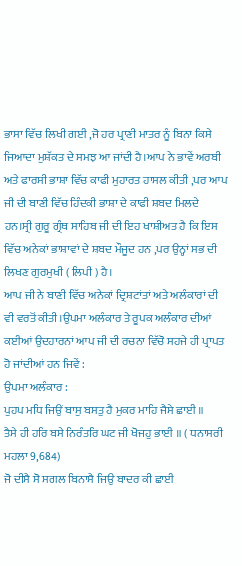ਭਾਸਾ ਵਿੱਚ ਲਿਖੀ ਗਈ ,ਜੋ ਹਰ ਪ੍ਰਾਣੀ ਮਾਤਰ ਨੂੰ ਬਿਨਾ ਕਿਸੇ ਜਿਆਦਾ ਮੁਸ਼ੱਕਤ ਦੇ ਸਮਝ ਆ ਜਾਂਦੀ ਹੈ।ਆਪ ਨੇ ਭਾਵੇਂ ਅਰਬੀ ਅਤੇ ਫਾਰਸੀ ਭਾਸ਼ਾ ਵਿੱਚ ਕਾਫੀ ਮੁਹਾਰਤ ਹਾਸਲ ਕੀਤੀ ,ਪਰ ਆਪ ਜੀ ਦੀ ਬਾਣੀ ਵਿੱਚ ਹਿੰਦਕੀ ਭਾਸ਼ਾ ਦੇ ਕਾਫੀ ਸ਼ਬਦ ਮਿਲਦੇ ਹਨ।ਸ੍ਰੀ ਗੁਰੂ ਗ੍ਰੰਥ ਸਾਹਿਬ ਜੀ ਦੀ ਇਹ ਖਾਸ਼ੀਅਤ ਹੈ ਕਿ ਇਸ ਵਿੱਚ ਅਨੇਕਾਂ ਭਾਸ਼ਾਵਾਂ ਦੇ ਸ਼ਬਦ ਮੌਜੂਦ ਹਨ ,ਪਰ ਉਨ੍ਹਾਂ ਸਭ ਦੀ ਲਿਖਣ ਗੁਰਮੁਖੀ ( ਲਿਪੀ ) ਹੈ।
ਆਪ ਜੀ ਨੇ ਬਾਣੀ ਵਿੱਚ ਅਨੇਕਾਂ ਦ੍ਰਿਸ਼ਟਾਂਤਾਂ ਅਤੇ ਅਲੰਕਾਰਾਂ ਦੀ ਵੀ ਵਰਤੋਂ ਕੀਤੀ।ਉਪਮਾ ਅਲੰਕਾਰ ਤੇ ਰੂਪਕ ਅਲੰਕਾਰ ਦੀਆਂ ਕਈਆਂ ਉਦਹਾਰਨਾਂ ਆਪ ਜੀ ਦੀ ਰਚਨਾ ਵਿੱਚੋ ਸਹਜੇ ਹੀ ਪ੍ਰਾਪਤ ਹੋ ਜਾਂਦੀਆਂ ਹਨ ਜਿਵੇਂ :
ਉਪਮਾ ਅਲੰਕਾਰ :
ਪੁਹਪ ਮਧਿ ਜਿਉਂ ਬਾਸੁ ਬਸਤੁ ਹੈ ਮੁਕਰ ਮਾਹਿ ਜੈਸੇ ਛਾਈ ॥
ਤੈਸੇ ਹੀ ਹਰਿ ਬਸੇ ਨਿਰੰਤਰਿ ਘਟ ਜੀ ਖੋਜਹੁ ਭਾਈ ॥ ( ਧਨਾਸਰੀ ਮਹਲਾ 9,684)
ਜੋ ਦੀਸੈ ਸੋ ਸਗਲ ਬਿਨਾਸੈ ਜਿਉ ਬਾਦਰ ਕੀ ਛਾਈ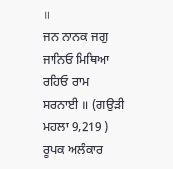॥
ਜਨ ਨਾਨਕ ਜਗੁ ਜਾਨਿਓ ਮਿਥਿਆ ਰਹਿਓ ਰਾਮ ਸਰਨਾਈ ॥ (ਗਉੜੀ ਮਹਲਾ 9,219 )
ਰੂਪਕ ਅਲੰਕਾਰ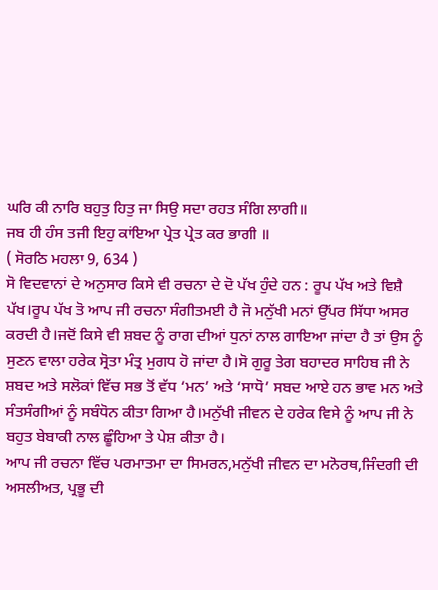ਘਰਿ ਕੀ ਨਾਰਿ ਬਹੁਤੁ ਹਿਤੁ ਜਾ ਸਿਉ ਸਦਾ ਰਹਤ ਸੰਗਿ ਲਾਗੀ॥
ਜਬ ਹੀ ਹੰਸ ਤਜੀ ਇਹੁ ਕਾਂਇਆ ਪ੍ਰੇਤ ਪ੍ਰੇਤ ਕਰ ਭਾਗੀ ॥
( ਸੋਰਠਿ ਮਹਲਾ 9, 634 )
ਸੋ ਵਿਦਵਾਨਾਂ ਦੇ ਅਨੁਸਾਰ ਕਿਸੇ ਵੀ ਰਚਨਾ ਦੇ ਦੋ ਪੱਖ ਹੁੰਦੇ ਹਨ : ਰੂਪ ਪੱਖ ਅਤੇ ਵਿਸ਼ੈ ਪੱਖ।ਰੂਪ ਪੱਖ ਤੋ ਆਪ ਜੀ ਰਚਨਾ ਸੰਗੀਤਮਈ ਹੈ ਜੋ ਮਨੁੱਖੀ ਮਨਾਂ ਉੱਪਰ ਸਿੱਧਾ ਅਸਰ ਕਰਦੀ ਹੈ।ਜਦੋਂ ਕਿਸੇ ਵੀ ਸ਼ਬਦ ਨੂੰ ਰਾਗ ਦੀਆਂ ਧੁਨਾਂ ਨਾਲ ਗਾਇਆ ਜਾਂਦਾ ਹੈ ਤਾਂ ਉਸ ਨੂੰ ਸੁਣਨ ਵਾਲਾ ਹਰੇਕ ਸ੍ਰੋਤਾ ਮੰਤ੍ਰ ਮੁਗਧ ਹੋ ਜਾਂਦਾ ਹੈ।ਸੋ ਗੁਰੂ ਤੇਗ ਬਹਾਦਰ ਸਾਹਿਬ ਜੀ ਨੇ ਸ਼ਬਦ ਅਤੇ ਸਲੋਕਾਂ ਵਿੱਚ ਸਭ ਤੋਂ ਵੱਧ ‘ਮਨ’ ਅਤੇ ‘ਸਾਧੋ’ ਸਬਦ ਆਏ ਹਨ ਭਾਵ ਮਨ ਅਤੇ ਸੰਤਸੰਗੀਆਂ ਨੂੰ ਸਬੰਧੋਨ ਕੀਤਾ ਗਿਆ ਹੈ।ਮਨੁੱਖੀ ਜੀਵਨ ਦੇ ਹਰੇਕ ਵਿਸੇ ਨੂੰ ਆਪ ਜੀ ਨੇ ਬਹੁਤ ਬੇਬਾਕੀ ਨਾਲ ਛੂੰਹਿਆ ਤੇ ਪੇਸ਼ ਕੀਤਾ ਹੈ।
ਆਪ ਜੀ ਰਚਨਾ ਵਿੱਚ ਪਰਮਾਤਮਾ ਦਾ ਸਿਮਰਨ,ਮਨੁੱਖੀ ਜੀਵਨ ਦਾ ਮਨੋਰਥ,ਜਿੰਦਗੀ ਦੀ ਅਸਲੀਅਤ, ਪ੍ਰਭੂ ਦੀ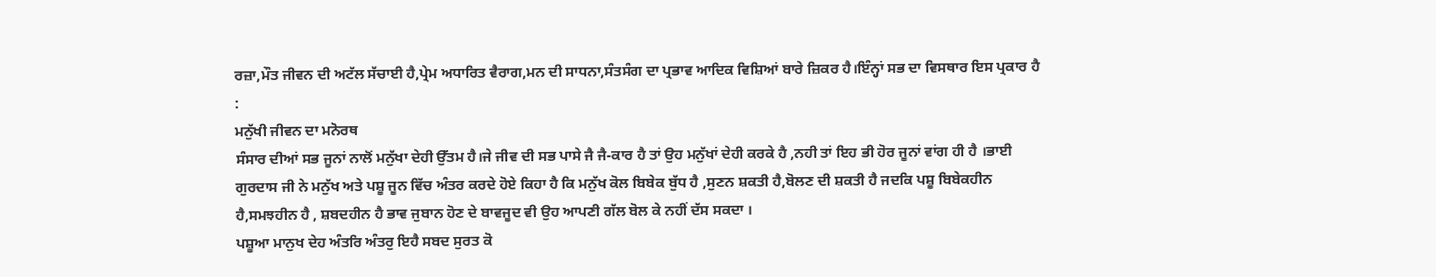ਰਜ਼ਾ,ਮੌਤ ਜੀਵਨ ਦੀ ਅਟੱਲ ਸੱਚਾਈ ਹੈ,ਪ੍ਰੇਮ ਅਧਾਰਿਤ ਵੈਰਾਗ,ਮਨ ਦੀ ਸਾਧਨਾ,ਸੰਤਸੰਗ ਦਾ ਪ੍ਰਭਾਵ ਆਦਿਕ ਵਿਸ਼ਿਆਂ ਬਾਰੇ ਜ਼ਿਕਰ ਹੈ।ਇੰਨ੍ਹਾਂ ਸਭ ਦਾ ਵਿਸਥਾਰ ਇਸ ਪ੍ਰਕਾਰ ਹੈ :
ਮਨੁੱਖੀ ਜੀਵਨ ਦਾ ਮਨੋਰਥ
ਸੰਸਾਰ ਦੀਆਂ ਸਭ ਜੂਨਾਂ ਨਾਲੋਂ ਮਨੁੱਖਾ ਦੇਹੀ ਉੱਤਮ ਹੈ।ਜੇ ਜੀਵ ਦੀ ਸਭ ਪਾਸੇ ਜੈ ਜੈ-ਕਾਰ ਹੈ ਤਾਂ ਉਹ ਮਨੁੱਖਾਂ ਦੇਹੀ ਕਰਕੇ ਹੈ ,ਨਹੀ ਤਾਂ ਇਹ ਭੀ ਹੋਰ ਜੂਨਾਂ ਵਾਂਗ ਹੀ ਹੈ ।ਭਾਈ ਗੁਰਦਾਸ ਜੀ ਨੇ ਮਨੁੱਖ ਅਤੇ ਪਸ਼ੂ ਜੂਨ ਵਿੱਚ ਅੰਤਰ ਕਰਦੇ ਹੋਏ ਕਿਹਾ ਹੈ ਕਿ ਮਨੁੱਖ ਕੋਲ ਬਿਬੇਕ ਬੁੱਧ ਹੈ ,ਸੁਣਨ ਸ਼ਕਤੀ ਹੈ,ਬੋਲਣ ਦੀ ਸ਼ਕਤੀ ਹੈ ਜਦਕਿ ਪਸ਼ੂ ਬਿਬੇਕਹੀਨ ਹੈ,ਸਮਝਹੀਨ ਹੈ , ਸ਼ਬਦਹੀਨ ਹੈ ਭਾਵ ਜੁਬਾਨ ਹੋਣ ਦੇ ਬਾਵਜੂਦ ਵੀ ਉਹ ਆਪਣੀ ਗੱਲ ਬੋਲ ਕੇ ਨਹੀਂ ਦੱਸ ਸਕਦਾ ।
ਪਸ਼ੂਆ ਮਾਨੁਖ ਦੇਹ ਅੰਤਰਿ ਅੰਤਰੁ ਇਹੈ ਸਬਦ ਸੁਰਤ ਕੋ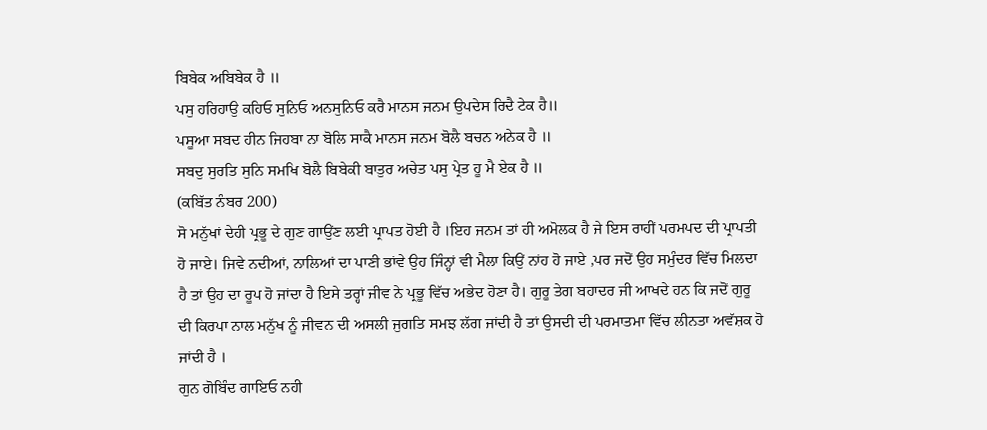ਬਿਬੇਕ ਅਬਿਬੇਕ ਹੈ ॥
ਪਸੁ ਹਰਿਹਾਉ ਕਹਿਓ ਸੁਨਿਓ ਅਨਸੁਨਿਓ ਕਰੈ ਮਾਨਸ ਜਨਮ ਉਪਦੇਸ ਰਿਦੈ ਟੇਕ ਹੈ॥
ਪਸੂਆ ਸਬਦ ਹੀਨ ਜਿਹਬਾ ਨਾ ਬੋਲਿ ਸਾਕੈ ਮਾਨਸ ਜਨਮ ਬੋਲੈ ਬਚਨ ਅਨੇਕ ਹੈ ॥
ਸਬਦੁ ਸੁਰਤਿ ਸੁਨਿ ਸਮਖਿ ਬੋਲੈ ਬਿਬੇਕੀ ਬਾਤੁਰ ਅਚੇਤ ਪਸੁ ਪ੍ਰੇਤ ਹੂ ਮੈ ਏਕ ਹੈ ॥
(ਕਬਿੱਤ ਨੰਬਰ 200)
ਸੋ ਮਨੁੱਖਾਂ ਦੇਹੀ ਪ੍ਰਭੂ ਦੇ ਗੁਣ ਗਾਉਂਣ ਲਈ ਪ੍ਰਾਪਤ ਹੋਈ ਹੈ ।ਇਹ ਜਨਮ ਤਾਂ ਹੀ ਅਮੋਲਕ ਹੈ ਜੇ ਇਸ ਰਾਹੀਂ ਪਰਮਪਦ ਦੀ ਪ੍ਰਾਪਤੀ ਹੋ ਜਾਏ। ਜਿਵੇ ਨਦੀਆਂ, ਨਾਲਿਆਂ ਦਾ ਪਾਣੀ ਭਾਂਵੇ ਉਹ ਜਿੰਨ੍ਹਾਂ ਵੀ ਮੈਲਾ ਕਿਉਂ ਨਾਂਹ ਹੋ ਜਾਏ ,ਪਰ ਜਦੋਂ ਉਹ ਸਮੁੰਦਰ ਵਿੱਚ ਮਿਲਦਾ ਹੈ ਤਾਂ ਉਹ ਦਾ ਰੂਪ ਹੋ ਜਾਂਦਾ ਹੈ ਇਸੇ ਤਰ੍ਹਾਂ ਜੀਵ ਨੇ ਪ੍ਰਭੂ ਵਿੱਚ ਅਭੇਦ ਹੋਣਾ ਹੈ। ਗੁਰੂ ਤੇਗ ਬਹਾਦਰ ਜੀ ਆਖਦੇ ਹਨ ਕਿ ਜਦੋਂ ਗੁਰੂ ਦੀ ਕਿਰਪਾ ਨਾਲ ਮਨੁੱਖ ਨੂੰ ਜੀਵਨ ਦੀ ਅਸਲੀ ਜੁਗਤਿ ਸਮਝ ਲੱਗ ਜਾਂਦੀ ਹੈ ਤਾਂ ਉਸਦੀ ਦੀ ਪਰਮਾਤਮਾ ਵਿੱਚ ਲੀਨਤਾ ਅਵੱਸ਼ਕ ਹੋ ਜਾਂਦੀ ਹੈ ।
ਗੁਨ ਗੋਬਿੰਦ ਗਾਇਓ ਨਹੀ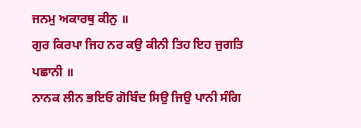ਜਨਮੁ ਅਕਾਰਥੁ ਕੀਨੁ ॥
ਗੁਰ ਕਿਰਪਾ ਜਿਹ ਨਰ ਕਉ ਕੀਨੀ ਤਿਹ ਇਹ ਜੁਗਤਿ ਪਛਾਨੀ ॥
ਨਾਨਕ ਲੀਨ ਭਇਓ ਗੋਬਿੰਦ ਸਿਉ ਜਿਉ ਪਾਨੀ ਸੰਗਿ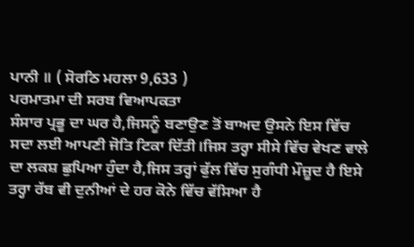ਪਾਨੀ ॥ ( ਸੋਰਠਿ ਮਹਲਾ 9,633 )
ਪਰਮਾਤਮਾ ਦੀ ਸਰਬ ਵਿਆਪਕਤਾ
ਸੰਸਾਰ ਪ੍ਰਭੂ ਦਾ ਘਰ ਹੈ,ਜਿਸਨੂੰ ਬਣਾਉਣ ਤੋਂ ਬਾਅਦ ਉਸਨੇ ਇਸ ਵਿੱਚ ਸਦਾ ਲਈ ਆਪਣੀ ਜੋਤਿ ਟਿਕਾ ਦਿੱਤੀ।ਜਿਸ ਤਰ੍ਹਾ ਸੀਸੇ ਵਿੱਚ ਵੇਖਣ ਵਾਲੇ ਦਾ ਲਕਸ਼ ਛੁਪਿਆ ਹੁੰਦਾ ਹੈ,ਜਿਸ ਤਰ੍ਹਾਂ ਫੁੱਲ ਵਿੱਚ ਸੁਗੰਧੀ ਮੌਜ਼ੂਦ ਹੈ ਇਸੇ ਤਰ੍ਹਾ ਰੱਬ ਵੀ ਦੁਨੀਆਂ ਦੇ ਹਰ ਕੋਨੇ ਵਿੱਚ ਵੱਸਿਆ ਹੈ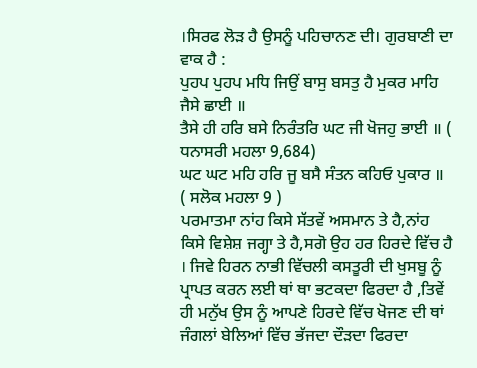।ਸਿਰਫ ਲੋੜ ਹੈ ਉਸਨੂੰ ਪਹਿਚਾਨਣ ਦੀ। ਗੁਰਬਾਣੀ ਦਾ ਵਾਕ ਹੈ :
ਪੁਹਪ ਪੁਹਪ ਮਧਿ ਜਿਉਂ ਬਾਸੁ ਬਸਤੁ ਹੈ ਮੁਕਰ ਮਾਹਿ ਜੈਸੇ ਛਾਈ ॥
ਤੈਸੇ ਹੀ ਹਰਿ ਬਸੇ ਨਿਰੰਤਰਿ ਘਟ ਜੀ ਖੋਜਹੁ ਭਾਈ ॥ ( ਧਨਾਸਰੀ ਮਹਲਾ 9,684)
ਘਟ ਘਟ ਮਹਿ ਹਰਿ ਜੂ ਬਸੈ ਸੰਤਨ ਕਹਿਓ ਪੁਕਾਰ ॥
( ਸਲੋਕ ਮਹਲਾ 9 )
ਪਰਮਾਤਮਾ ਨਾਂਹ ਕਿਸੇ ਸੱਤਵੇਂ ਅਸਮਾਨ ਤੇ ਹੈ,ਨਾਂਹ ਕਿਸੇ ਵਿਸ਼ੇਸ਼ ਜਗ੍ਹਾ ਤੇ ਹੈ,ਸਗੋ ਉਹ ਹਰ ਹਿਰਦੇ ਵਿੱਚ ਹੈ । ਜਿਵੇ ਹਿਰਨ ਨਾਭੀ ਵਿੱਚਲੀ ਕਸਤੂਰੀ ਦੀ ਖੁਸਬੂ ਨੂੰ ਪ੍ਰਾਪਤ ਕਰਨ ਲਈ ਥਾਂ ਥਾ ਭਟਕਦਾ ਫਿਰਦਾ ਹੈ ,ਤਿਵੇਂ ਹੀ ਮਨੁੱਖ ਉਸ ਨੂੰ ਆਪਣੇ ਹਿਰਦੇ ਵਿੱਚ ਖੋਜਣ ਦੀ ਥਾਂ ਜੰਗਲਾਂ ਬੇਲਿਆਂ ਵਿੱਚ ਭੱਜਦਾ ਦੌੜਦਾ ਫਿਰਦਾ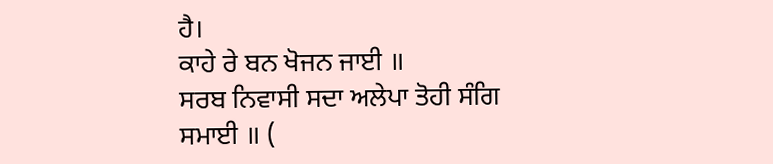ਹੈ।
ਕਾਹੇ ਰੇ ਬਨ ਖੋਜਨ ਜਾਈ ॥
ਸਰਬ ਨਿਵਾਸੀ ਸਦਾ ਅਲੇਪਾ ਤੋਹੀ ਸੰਗਿ ਸਮਾਈ ॥ (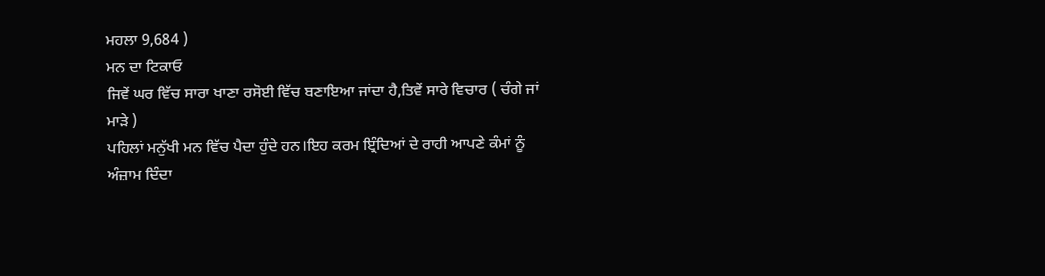ਮਹਲਾ 9,684 )
ਮਨ ਦਾ ਟਿਕਾਓ
ਜਿਵੇਂ ਘਰ ਵਿੱਚ ਸਾਰਾ ਖਾਣਾ ਰਸੋਈ ਵਿੱਚ ਬਣਾਇਆ ਜਾਂਦਾ ਹੈ,ਤਿਵੇਂ ਸਾਰੇ ਵਿਚਾਰ ( ਚੰਗੇ ਜਾਂ ਮਾੜੇ )
ਪਹਿਲਾਂ ਮਨੁੱਖੀ ਮਨ ਵਿੱਚ ਪੈਦਾ ਹੁੰਦੇ ਹਨ।ਇਹ ਕਰਮ ਇ੍ਰੰਦਿਆਂ ਦੇ ਰਾਹੀ ਆਪਣੇ ਕੰਮਾਂ ਨੂੰ ਅੰਜ਼ਾਮ ਦਿੰਦਾ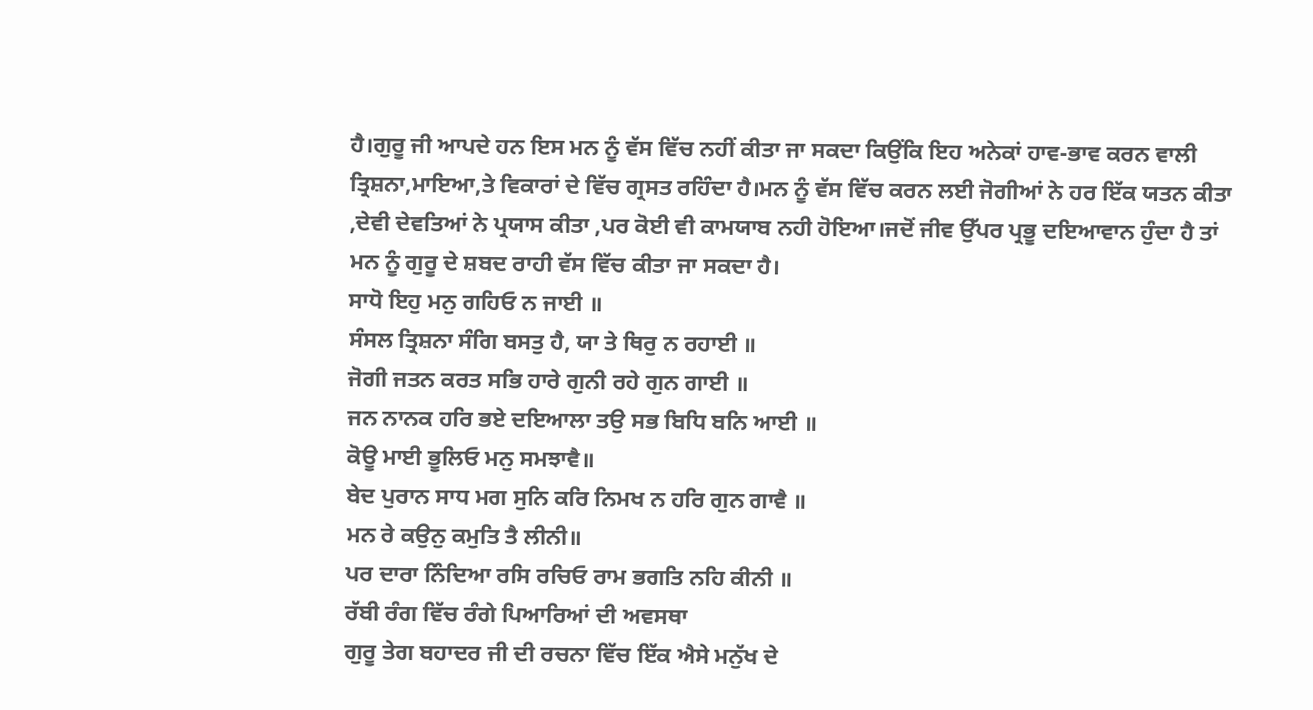ਹੈ।ਗੁਰੂ ਜੀ ਆਪਦੇ ਹਨ ਇਸ ਮਨ ਨੂੰ ਵੱਸ ਵਿੱਚ ਨਹੀਂ ਕੀਤਾ ਜਾ ਸਕਦਾ ਕਿਉਂਕਿ ਇਹ ਅਨੇਕਾਂ ਹਾਵ-ਭਾਵ ਕਰਨ ਵਾਲੀ ਤ੍ਰਿਸ਼ਨਾ,ਮਾਇਆ,ਤੇ ਵਿਕਾਰਾਂ ਦੇ ਵਿੱਚ ਗ੍ਰਸਤ ਰਹਿੰਦਾ ਹੈ।ਮਨ ਨੂੰ ਵੱਸ ਵਿੱਚ ਕਰਨ ਲਈ ਜੋਗੀਆਂ ਨੇ ਹਰ ਇੱਕ ਯਤਨ ਕੀਤਾ ,ਦੇਵੀ ਦੇਵਤਿਆਂ ਨੇ ਪ੍ਰਯਾਸ ਕੀਤਾ ,ਪਰ ਕੋਈ ਵੀ ਕਾਮਯਾਬ ਨਹੀ ਹੋਇਆ।ਜਦੋਂ ਜੀਵ ਉੱਪਰ ਪ੍ਰਭੂ ਦਇਆਵਾਨ ਹੁੰਦਾ ਹੈ ਤਾਂ ਮਨ ਨੂੰ ਗੁਰੂ ਦੇ ਸ਼ਬਦ ਰਾਹੀ ਵੱਸ ਵਿੱਚ ਕੀਤਾ ਜਾ ਸਕਦਾ ਹੈ।
ਸਾਧੋ ਇਹੁ ਮਨੁ ਗਹਿਓ ਨ ਜਾਈ ॥
ਸੰਸਲ ਤ੍ਰਿਸ਼ਨਾ ਸੰਗਿ ਬਸਤੁ ਹੈ, ਯਾ ਤੇ ਥਿਰੁ ਨ ਰਹਾਈ ॥
ਜੋਗੀ ਜਤਨ ਕਰਤ ਸਭਿ ਹਾਰੇ ਗੁਨੀ ਰਹੇ ਗੁਨ ਗਾਈ ॥
ਜਨ ਨਾਨਕ ਹਰਿ ਭਏ ਦਇਆਲਾ ਤਉ ਸਭ ਬਿਧਿ ਬਨਿ ਆਈ ॥
ਕੋਊ ਮਾਈ ਭੂਲਿਓ ਮਨੁ ਸਮਝਾਵੈ॥
ਬੇਦ ਪੁਰਾਨ ਸਾਧ ਮਗ ਸੁਨਿ ਕਰਿ ਨਿਮਖ ਨ ਹਰਿ ਗੁਨ ਗਾਵੈ ॥
ਮਨ ਰੇ ਕਉਨੁ ਕਮੁਤਿ ਤੈ ਲੀਨੀ॥
ਪਰ ਦਾਰਾ ਨਿੰਦਿਆ ਰਸਿ ਰਚਿਓ ਰਾਮ ਭਗਤਿ ਨਹਿ ਕੀਨੀ ॥
ਰੱਬੀ ਰੰਗ ਵਿੱਚ ਰੰਗੇ ਪਿਆਰਿਆਂ ਦੀ ਅਵਸਥਾ
ਗੁਰੂ ਤੇਗ ਬਹਾਦਰ ਜੀ ਦੀ ਰਚਨਾ ਵਿੱਚ ਇੱਕ ਐਸੇ ਮਨੁੱਖ ਦੇ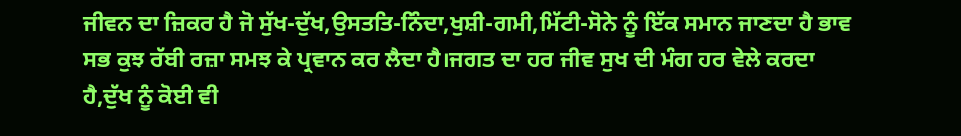ਜੀਵਨ ਦਾ ਜ਼ਿਕਰ ਹੈ ਜੋ ਸੁੱਖ-ਦੁੱਖ,ਉਸਤਤਿ-ਨਿੰਦਾ,ਖੁਸ਼ੀ-ਗਮੀ,ਮਿੱਟੀ-ਸੋਨੇ ਨੂੰ ਇੱਕ ਸਮਾਨ ਜਾਣਦਾ ਹੈ ਭਾਵ ਸਭ ਕੁਝ ਰੱਬੀ ਰਜ਼ਾ ਸਮਝ ਕੇ ਪ੍ਰਵਾਨ ਕਰ ਲੈਦਾ ਹੈ।ਜਗਤ ਦਾ ਹਰ ਜੀਵ ਸੁਖ ਦੀ ਮੰਗ ਹਰ ਵੇਲੇ ਕਰਦਾ ਹੈ,ਦੁੱਖ ਨੂੰ ਕੋਈ ਵੀ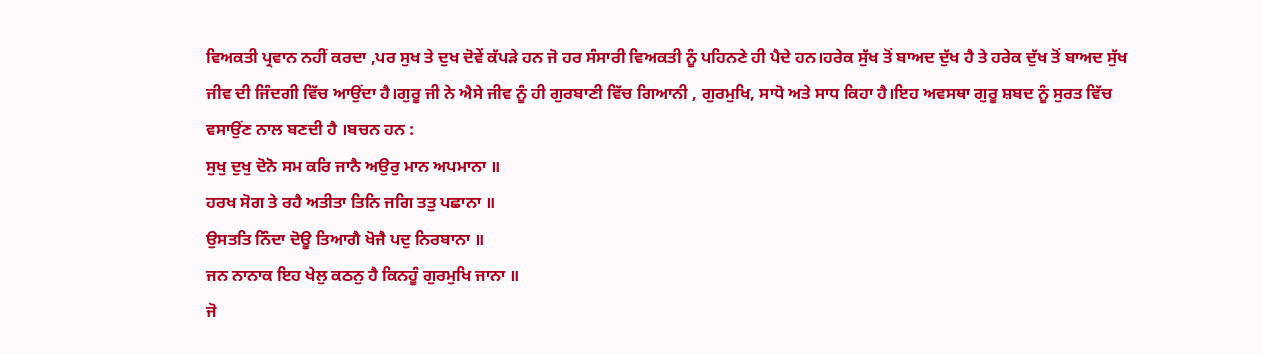ਵਿਅਕਤੀ ਪ੍ਰਵਾਨ ਨਹੀਂ ਕਰਦਾ ,ਪਰ ਸੁਖ ਤੇ ਦੁਖ ਦੋਵੇਂ ਕੱਪੜੇ ਹਨ ਜੋ ਹਰ ਸੰਸਾਰੀ ਵਿਅਕਤੀ ਨੂੰ ਪਹਿਨਣੇ ਹੀ ਪੈਦੇ ਹਨ।ਹਰੇਕ ਸੁੱਖ ਤੋਂ ਬਾਅਦ ਦੁੱਖ ਹੈ ਤੇ ਹਰੇਕ ਦੁੱਖ ਤੋਂ ਬਾਅਦ ਸੁੱਖ ਜੀਵ ਦੀ ਜਿੰਦਗੀ ਵਿੱਚ ਆਉਂਦਾ ਹੈ।ਗੁਰੂ ਜੀ ਨੇ ਐਸੇ ਜੀਵ ਨੂੰ ਹੀ ਗੁਰਬਾਣੀ ਵਿੱਚ ਗਿਆਨੀ , ਗੁਰਮੁਖਿ, ਸਾਧੋ ਅਤੇ ਸਾਧ ਕਿਹਾ ਹੈ।ਇਹ ਅਵਸਥਾ ਗੁਰੂ ਸ਼ਬਦ ਨੂੰ ਸੁਰਤ ਵਿੱਚ ਵਸਾਉਂਣ ਨਾਲ ਬਣਦੀ ਹੈ ।ਬਚਨ ਹਨ :
ਸੁਖੁ ਦੁਖੁ ਦੋਨੋ ਸਮ ਕਰਿ ਜਾਨੈ ਅਉਰੁ ਮਾਨ ਅਪਮਾਨਾ ॥
ਹਰਖ ਸੋਗ ਤੇ ਰਹੈ ਅਤੀਤਾ ਤਿਨਿ ਜਗਿ ਤਤੁ ਪਛਾਨਾ ॥
ਉਸਤਤਿ ਨਿੰਦਾ ਦੋਊ ਤਿਆਗੈ ਖੋਜੈ ਪਦੁ ਨਿਰਬਾਨਾ ॥
ਜਨ ਨਾਨਾਕ ਇਹ ਖੇਲੁ ਕਠਨੁ ਹੈ ਕਿਨਹੂੰ ਗੁਰਮੁਖਿ ਜਾਨਾ ॥
ਜੋ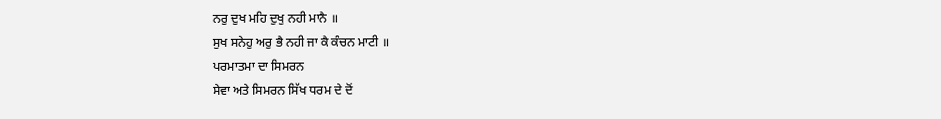ਨਰੁ ਦੁਖ ਮਹਿ ਦੁਖੁ ਨਹੀ ਮਾਨੈ ॥
ਸੁਖ ਸਨੇਹੁ ਅਰੁ ਭੈ ਨਹੀ ਜਾ ਕੈ ਕੰਚਨ ਮਾਟੀ ॥
ਪਰਮਾਤਮਾ ਦਾ ਸਿਮਰਨ
ਸੇਵਾ ਅਤੇ ਸਿਮਰਨ ਸਿੱਖ ਧਰਮ ਦੇ ਦੋਂ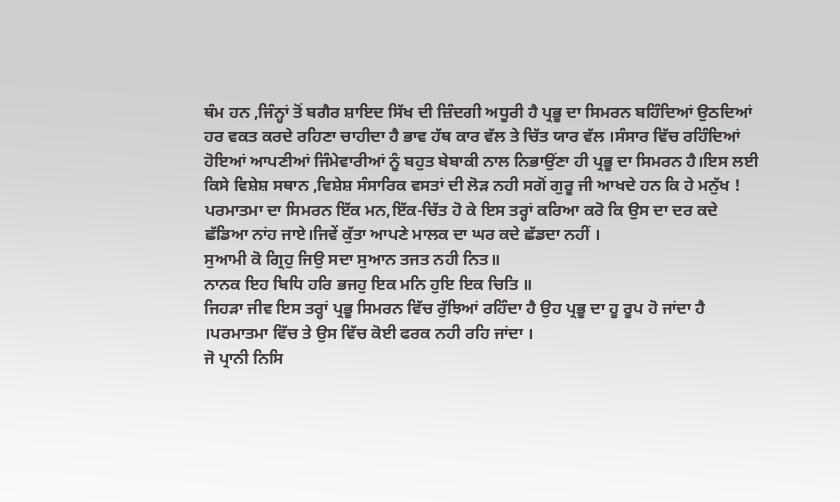ਥੰਮ ਹਨ ,ਜਿੰਨ੍ਹਾਂ ਤੋਂ ਬਗੈਰ ਸ਼ਾਇਦ ਸਿੱਖ ਦੀ ਜ਼ਿੰਦਗੀ ਅਧੂਰੀ ਹੈ ਪ੍ਰਭੂ ਦਾ ਸਿਮਰਨ ਬਹਿੰਦਿਆਂ ਉਠਦਿਆਂ ਹਰ ਵਕਤ ਕਰਦੇ ਰਹਿਣਾ ਚਾਹੀਦਾ ਹੈ ਭਾਵ ਹੱਥ ਕਾਰ ਵੱਲ ਤੇ ਚਿੱਤ ਯਾਰ ਵੱਲ ।ਸੰਸਾਰ ਵਿੱਚ ਰਹਿੰਦਿਆਂ ਹੋਇਆਂ ਆਪਣੀਆਂ ਜਿੰਮੇਵਾਰੀਆਂ ਨੂੰ ਬਹੁਤ ਬੇਬਾਕੀ ਨਾਲ ਨਿਭਾਉਂਣਾ ਹੀ ਪ੍ਰਭੂ ਦਾ ਸਿਮਰਨ ਹੈ।ਇਸ ਲਈ ਕਿਸੇ ਵਿਸ਼ੇਸ਼ ਸਥਾਨ ,ਵਿਸ਼ੇਸ਼ ਸੰਸਾਰਿਕ ਵਸਤਾਂ ਦੀ ਲੋੜ ਨਹੀ ਸਗੋਂ ਗੁਰੂ ਜੀ ਆਖਦੇ ਹਨ ਕਿ ਹੇ ਮਨੁੱਖ ! ਪਰਮਾਤਮਾ ਦਾ ਸਿਮਰਨ ਇੱਕ ਮਨ,ਇੱਕ-ਚਿੱਤ ਹੋ ਕੇ ਇਸ ਤਰ੍ਹਾਂ ਕਰਿਆ ਕਰੋ ਕਿ ਉਸ ਦਾ ਦਰ ਕਦੇ ਛੱਡਿਆ ਨਾਂਹ ਜਾਏ।ਜਿਵੇਂ ਕੁੱਤਾ ਆਪਣੇ ਮਾਲਕ ਦਾ ਘਰ ਕਦੇ ਛੱਡਦਾ ਨਹੀਂ ।
ਸੁਆਮੀ ਕੋ ਗ੍ਰਿਹੁ ਜਿਉ ਸਦਾ ਸੁਆਨ ਤਜਤ ਨਹੀ ਨਿਤ॥
ਨਾਨਕ ਇਹ ਬਿਧਿ ਹਰਿ ਭਜਹੁ ਇਕ ਮਨਿ ਹੁਇ ਇਕ ਚਿਤਿ ॥
ਜਿਹੜਾ ਜੀਵ ਇਸ ਤਰ੍ਹਾਂ ਪ੍ਰਭੂ ਸਿਮਰਨ ਵਿੱਚ ਰੁੱਝਿਆਂ ਰਹਿੰਦਾ ਹੈ ਉਹ ਪ੍ਰਭੂ ਦਾ ਹੂ ਰੂਪ ਹੋ ਜਾਂਦਾ ਹੈ ।ਪਰਮਾਤਮਾ ਵਿੱਚ ਤੇ ਉਸ ਵਿੱਚ ਕੋਈ ਫਰਕ ਨਹੀ ਰਹਿ ਜਾਂਦਾ ।
ਜੋ ਪ੍ਰਾਨੀ ਨਿਸਿ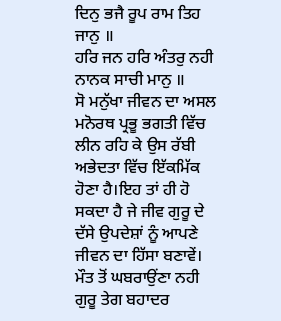ਦਿਨੁ ਭਜੈ ਰੂਪ ਰਾਮ ਤਿਹ ਜਾਨੁ ॥
ਹਰਿ ਜਨ ਹਰਿ ਅੰਤਰੁ ਨਹੀ ਨਾਨਕ ਸਾਚੀ ਮਾਨੁ ॥
ਸੋ ਮਨੁੱਖਾ ਜੀਵਨ ਦਾ ਅਸਲ ਮਨੋਰਥ ਪ੍ਰਭੂ ਭਗਤੀ ਵਿੱਚ ਲੀਨ ਰਹਿ ਕੇ ਉਸ ਰੱਬੀ ਅਭੇਦਤਾ ਵਿੱਚ ਇੱਕਮਿੱਕ ਹੋਣਾ ਹੈ।ਇਹ ਤਾਂ ਹੀ ਹੋ ਸਕਦਾ ਹੈ ਜੇ ਜੀਵ ਗੁਰੂ ਦੇ ਦੱਸੇ ਉਪਦੇਸ਼ਾਂ ਨੂੰ ਆਪਣੇ ਜੀਵਨ ਦਾ ਹਿੱਸਾ ਬਣਾਵੇਂ।
ਮੌਤ ਤੋਂ ਘਬਰਾਉਂਣਾ ਨਹੀ
ਗੁਰੂ ਤੇਗ ਬਹਾਦਰ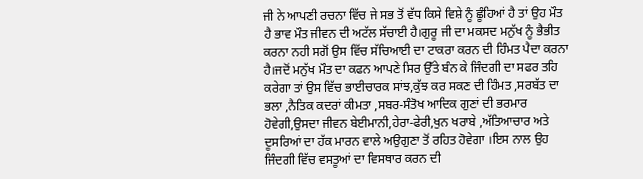ਜੀ ਨੇ ਆਪਣੀ ਰਚਨਾ ਵਿੱਚ ਜੇ ਸਭ ਤੋਂ ਵੱਧ ਕਿਸੇ ਵਿਸ਼ੇ ਨੂੰ ਛੂੰਹਿਆਂ ਹੈ ਤਾਂ ਉਹ ਮੌਤ ਹੈ ਭਾਵ ਮੌਤ ਜੀਵਨ ਦੀ ਅਟੱਲ ਸੱਚਾਈ ਹੈ।ਗੁਰੂ ਜੀ ਦਾ ਮਕਸਦ ਮਨੁੱਖ ਨੂੰ ਭੈਭੀਤ ਕਰਨਾ ਨਹੀ ਸਗੋਂ ਉਸ ਵਿੱਚ ਸੱਚਿਆਈ ਦਾ ਟਾਕਰਾ ਕਰਨ ਦੀ ਹਿੰਮਤ ਪੈਦਾ ਕਰਨਾ ਹੈ।ਜਦੋਂ ਮਨੁੱਖ ਮੌਤ ਦਾ ਕਫਨ ਆਪਣੇ ਸਿਰ ਉੱਤੇ ਬੰਨ ਕੇ ਜਿੰਦਗੀ ਦਾ ਸਫਰ ਤਹਿ ਕਰੇਗਾ ਤਾਂ ਉਸ ਵਿੱਚ ਭਾਈਚਾਰਕ ਸਾਂਝ,ਕੁੱਝ ਕਰ ਸਕਣ ਦੀ ਹਿੰਮਤ ,ਸਰਬੱਤ ਦਾ ਭਲਾ ,ਨੈਤਿਕ ਕਦਰਾਂ ਕੀਮਤਾ ,ਸਬਰ-ਸੰਤੋਖ ਆਦਿਕ ਗੁਣਾਂ ਦੀ ਭਰਮਾਰ ਹੋਵੇਗੀ,ਉਸਦਾ ਜੀਵਨ ਬੇਈਮਾਨੀ,ਹੇਰਾ-ਫੇਰੀ,ਖੁਨ ਖਰਾਬੇ ,ਅੱਤਿਆਚਾਰ ਅਤੇ ਦੂਸਰਿਆਂ ਦਾ ਹੱਕ ਮਾਰਨ ਵਾਲੇ ਅਉਗੁਣਾ ਤੋਂ ਰਹਿਤ ਹੋਵੇਗਾ ।ਇਸ ਨਾਲ ਉਹ ਜਿੰਦਗੀ ਵਿੱਚ ਵਸਤੂਆਂ ਦਾ ਵਿਸਥਾਰ ਕਰਨ ਦੀ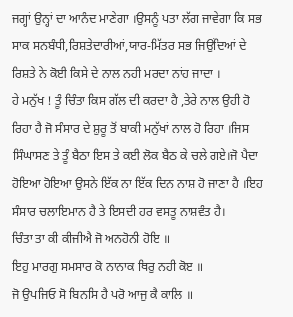ਜਗ੍ਹਾਂ ਉਨ੍ਹਾਂ ਦਾ ਆਨੰਦ ਮਾਣੇਗਾ ।ਉਸਨੂੰ ਪਤਾ ਲੱਗ ਜਾਵੇਗਾ ਕਿ ਸਭ ਸਾਕ ਸਨਬੰਧੀ,ਰਿਸ਼ਤੇਦਾਰੀਆਂ,ਯਾਰ-ਮਿੱਤਰ ਸਭ ਜਿਉਂਦਿਆਂ ਦੇ ਰਿਸ਼ਤੇ ਨੇ ਕੋਈ ਕਿਸੇ ਦੇ ਨਾਲ ਨਹੀ ਮਰਦਾ ਨਾਂਹ ਜਾਦਾ ।
ਹੇ ਮਨੁੱਖ ! ਤੂੰ ਚਿੰਤਾ ਕਿਸ ਗੱਲ ਦੀ ਕਰਦਾ ਹੈ ,ਤੇਰੇ ਨਾਲ ਉਹੀ ਹੋ ਰਿਹਾ ਹੈ ਜੋ ਸੰਸਾਰ ਦੇ ਸ਼ੁਰੂ ਤੋਂ ਬਾਕੀ ਮਨੁੱਖਾਂ ਨਾਲ ਹੋ ਰਿਹਾ ।ਜਿਸ ਸਿੰਘਾਸਣ ਤੇ ਤੂੰ ਬੈਠਾ ਇਸ ਤੇ ਕਈ ਲੋਕ ਬੈਠ ਕੇ ਚਲੇ ਗਏ।ਜੋ ਪੈਦਾ ਹੋਇਆ ਹੋਇਆ ਉਸਨੇ ਇੱਕ ਨਾ ਇੱਕ ਦਿਨ ਨਾਸ਼ ਹੋ ਜਾਣਾ ਹੈ ।ਇਹ ਸੰਸਾਰ ਚਲਾਇਮਾਨ ਹੈ ਤੇ ਇਸਦੀ ਹਰ ਵਸਤੂ ਨਾਸ਼ਵੰਤ ਹੈ।
ਚਿੰਤਾ ਤਾ ਕੀ ਕੀਜੀਐ ਜੋ ਅਨਹੋਨੀ ਹੋਇ ॥
ਇਹੁ ਮਾਰਗੁ ਸਮਸਾਰ ਕੋ ਨਾਨਾਕ ਥਿਰੁ ਨਹੀ ਕੋੲ ॥
ਜੋ ਉਪਜਿਓ ਸੋ ਬਿਨਸਿ ਹੈ ਪਰੋ ਆਜੁ ਕੈ ਕਾਲਿ ॥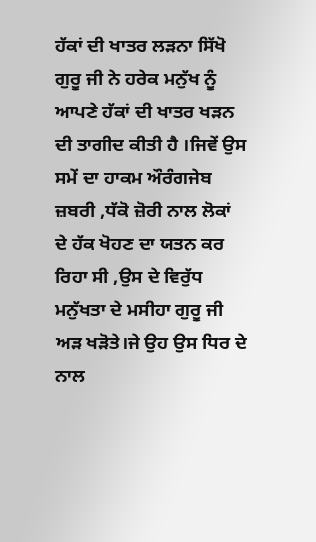ਹੱਕਾਂ ਦੀ ਖਾਤਰ ਲੜਨਾ ਸਿੱਖੋ
ਗੁਰੂ ਜੀ ਨੇ ਹਰੇਕ ਮਨੁੱਖ ਨੂੰ ਆਪਣੇ ਹੱਕਾਂ ਦੀ ਖਾਤਰ ਖੜਨ ਦੀ ਤਾਗੀਦ ਕੀਤੀ ਹੈ ।ਜਿਵੇਂ ਉਸ ਸਮੇਂ ਦਾ ਹਾਕਮ ਔਰੰਗਜੇਬ ਜ਼ਬਰੀ ,ਧੱਕੋ ਜ਼ੋਰੀ ਨਾਲ ਲੋਕਾਂ ਦੇ ਹੱਕ ਖੋਹਣ ਦਾ ਯਤਨ ਕਰ ਰਿਹਾ ਸੀ ,ਉਸ ਦੇ ਵਿਰੁੱਧ ਮਨੁੱਖਤਾ ਦੇ ਮਸੀਹਾ ਗੁਰੂ ਜੀ ਅੜ ਖੜੋਤੇ।ਜੇ ਉਹ ਉਸ ਧਿਰ ਦੇ ਨਾਲ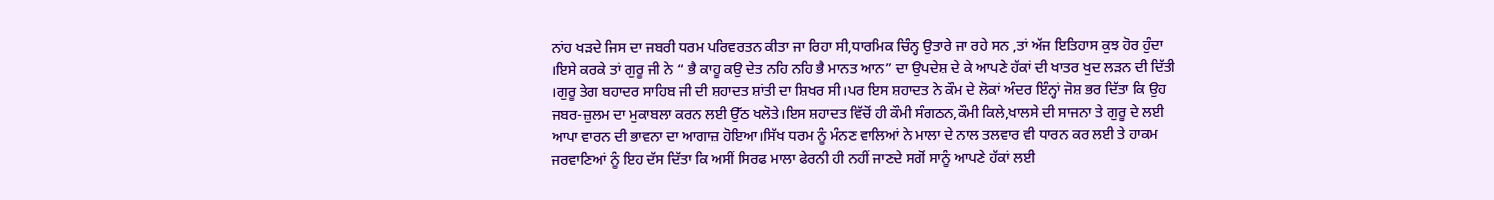ਨਾਂਹ ਖੜਦੇ ਜਿਸ ਦਾ ਜਬਰੀ ਧਰਮ ਪਰਿਵਰਤਨ ਕੀਤਾ ਜਾ ਰਿਹਾ ਸੀ,ਧਾਰਮਿਕ ਚਿੰਨ੍ਹ ਉਤਾਰੇ ਜਾ ਰਹੇ ਸਨ ,ਤਾਂ ਅੱਜ ਇਤਿਹਾਸ ਕੁਝ ਹੋਰ ਹੁੰਦਾ ।ਇਸੇ ਕਰਕੇ ਤਾਂ ਗੁਰੂ ਜੀ ਨੇ “ ਭੈ ਕਾਹੂ ਕਉ ਦੇਤ ਨਹਿ ਨਹਿ ਭੈ ਮਾਨਤ ਆਨ” ਦਾ ਉਪਦੇਸ਼ ਦੇ ਕੇ ਆਪਣੇ ਹੱਕਾਂ ਦੀ ਖਾਤਰ ਖੁਦ ਲੜਨ ਦੀ ਦਿੱਤੀ ।ਗੁਰੂ ਤੇਗ ਬਹਾਦਰ ਸਾਹਿਬ ਜੀ ਦੀ ਸ਼ਹਾਦਤ ਸ਼ਾਂਤੀ ਦਾ ਸ਼ਿਖਰ ਸੀ।ਪਰ ਇਸ ਸ਼ਹਾਦਤ ਨੇ ਕੌਮ ਦੇ ਲੋਕਾਂ ਅੰਦਰ ਇੰਨ੍ਹਾਂ ਜੋਸ਼ ਭਰ ਦਿੱਤਾ ਕਿ ਉਹ ਜਬਰ-ਜ਼ੁਲਮ ਦਾ ਮੁਕਾਬਲਾ ਕਰਨ ਲਈ ਉੱਠ ਖਲੋਤੇ।ਇਸ ਸ਼ਹਾਦਤ ਵਿੱਚੋਂ ਹੀ ਕੌਮੀ ਸੰਗਠਨ,ਕੌਮੀ ਕਿਲੇ,ਖਾਲਸੇ ਦੀ ਸਾਜਨਾ ਤੇ ਗੁਰੂ ਦੇ ਲਈ ਆਪਾ ਵਾਰਨ ਦੀ ਭਾਵਨਾ ਦਾ ਆਗਾਜ਼ ਹੋਇਆ।ਸਿੱਖ ਧਰਮ ਨੂੰ ਮੰਨਣ ਵਾਲਿਆਂ ਨੇ ਮਾਲਾ ਦੇ ਨਾਲ ਤਲਵਾਰ ਵੀ ਧਾਰਨ ਕਰ ਲਈ ਤੇ ਹਾਕਮ ਜਰਵਾਣਿਆਂ ਨੂੰ ਇਹ ਦੱਸ ਦਿੱਤਾ ਕਿ ਅਸੀਂ ਸਿਰਫ ਮਾਲਾ ਫੇਰਨੀ ਹੀ ਨਹੀਂ ਜਾਣਦੇ ਸਗੋਂ ਸਾਨੂੰ ਆਪਣੇ ਹੱਕਾਂ ਲਈ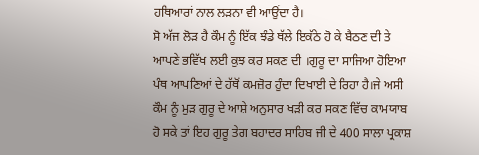ਹਥਿਆਰਾਂ ਨਾਲ ਲੜਨਾ ਵੀ ਆਉਂਦਾ ਹੈ।
ਸੋ ਅੱਜ ਲੋੜ ਹੈ ਕੌਮ ਨੂੰ ਇੱਕ ਝੰਡੇ ਥੱਲੇ ਇਕੱਠੇ ਹੋ ਕੇ ਬੈਠਣ ਦੀ ਤੇ ਆਪਣੇ ਭਵਿੱਖ ਲਈ ਕੁਝ ਕਰ ਸਕਣ ਦੀ ।ਗੁਰੂ ਦਾ ਸਾਜਿਆ ਹੋਇਆ ਪੰਥ ਆਪਣਿਆਂ ਦੇ ਹੱਥੋਂ ਕਮਜ਼ੋਰ ਹੁੰਦਾ ਦਿਖਾਈ ਦੇ ਰਿਹਾ ਹੈ।ਜੇ ਅਸੀ ਕੌਮ ਨੂੰ ਮੁੜ ਗੁਰੂ ਦੇ ਆਸ਼ੇ ਅਨੁਸਾਰ ਖੜੀ ਕਰ ਸਕਣ ਵਿੱਚ ਕਾਮਯਾਬ ਹੋ ਸਕੇ ਤਾਂ ਇਹ ਗੁਰੂ ਤੇਗ ਬਹਾਦਰ ਸਾਹਿਬ ਜੀ ਦੇ 400 ਸਾਲਾ ਪ੍ਰਕਾਸ਼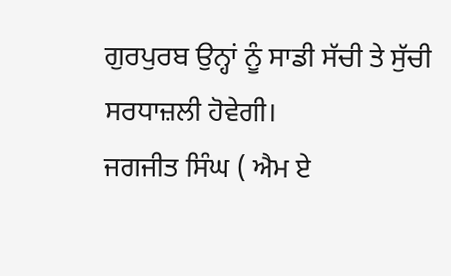ਗੁਰਪੁਰਬ ਉਨ੍ਹਾਂ ਨੂੰ ਸਾਡੀ ਸੱਚੀ ਤੇ ਸੁੱਚੀ ਸਰਧਾਜ਼ਲੀ ਹੋਵੇਗੀ।
ਜਗਜੀਤ ਸਿੰਘ ( ਐਮ ਏ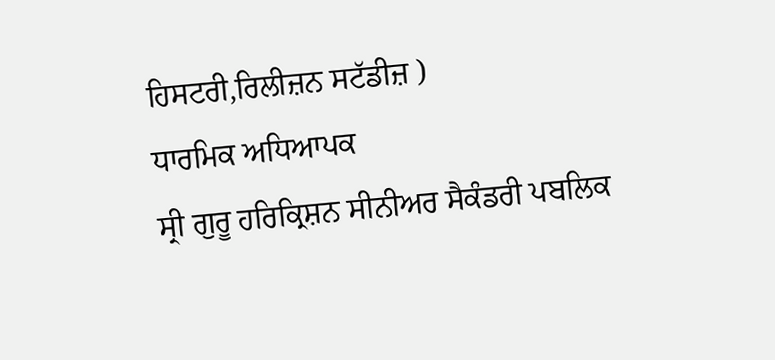ਹਿਸਟਰੀ,ਰਿਲੀਜ਼ਨ ਸਟੱਡੀਜ਼ )
ਧਾਰਮਿਕ ਅਧਿਆਪਕ
ਸ੍ਰੀ ਗੁਰੂ ਹਰਿਕ੍ਰਿਸ਼ਨ ਸੀਨੀਅਰ ਸੈਕੰਡਰੀ ਪਬਲਿਕ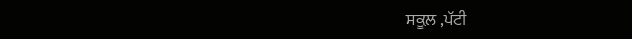ਸਕੂਲ਼ ,ਪੱਟੀ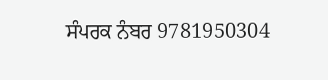ਸੰਪਰਕ ਨੰਬਰ 9781950304